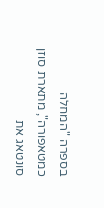בספרה "המחלה כמטאפורה", מתארת סוזן סונטאג את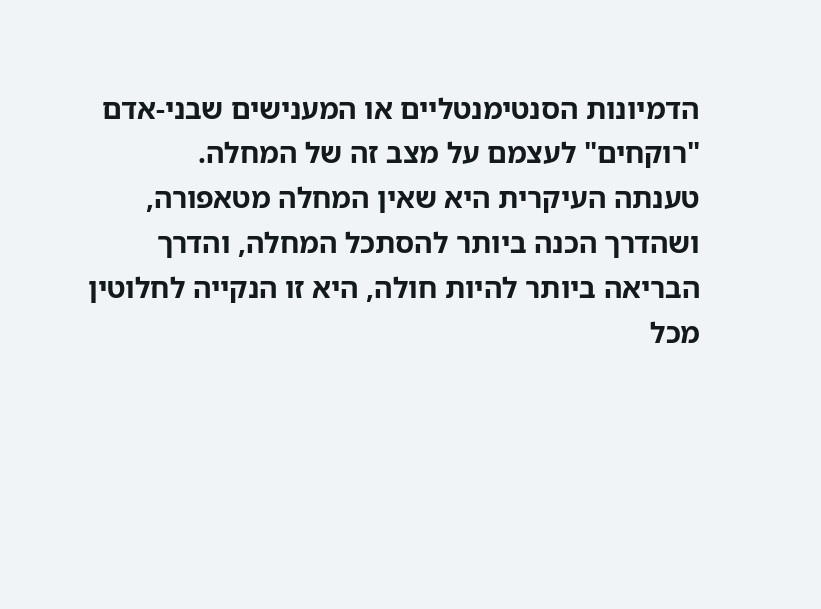הדמיונות הסנטימנטליים או המענישים שבני-אדם "רוקחים" לעצמם על מצב זה של המחלה.
טענתה העיקרית היא שאין המחלה מטאפורה, ושהדרך הכנה ביותר להסתכל המחלה, והדרך הבריאה ביותר להיות חולה, היא זו הנקייה לחלוטין מכל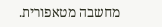מחשבה מטאפורית.